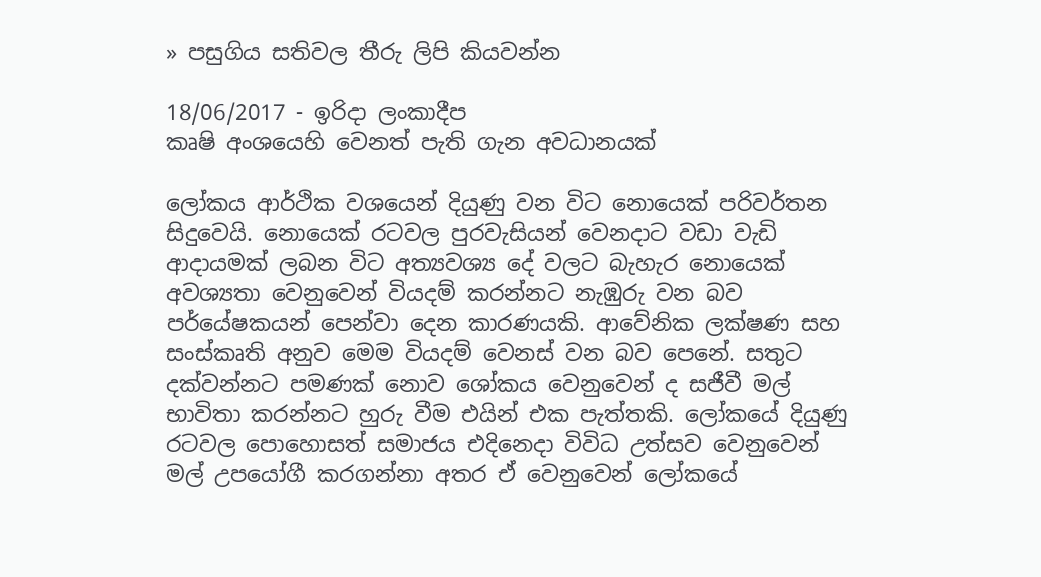» පසුගිය සතිවල තීරු ලිපි කියවන්න

18/06/2017 - ඉරිදා ලංකාදීප
කෘෂි අංශයෙහි වෙනත් පැති ගැන අවධානයක්

ලෝකය ආර්ථික වශයෙන් දියුණු වන විට නොයෙක් පරිවර්තන සිදුවෙයි. නොයෙක් රටවල පුරවැසියන් වෙනදාට වඩා වැඩි ආදායමක් ලබන විට අත්‍යවශ්‍ය දේ වලට බැහැර නොයෙක් අවශ්‍යතා වෙනුවෙන් වියදම් කරන්නට නැඹුරු වන බව පර්යේෂකයන් පෙන්වා දෙන කාරණයකි. ආවේනික ලක්ෂණ සහ සංස්කෘති අනුව මෙම වියදම් වෙනස් වන බව පෙනේ. සතුට දක්වන්නට පමණක් නොව ශෝකය වෙනුවෙන් ද සජීවී මල් භාවිතා කරන්නට හුරු වීම එයින් එක පැත්තකි. ලෝකයේ දියුණු රටවල පොහොසත් සමාජය එදිනෙදා විවිධ උත්සව වෙනුවෙන් මල් උපයෝගී කරගන්නා අතර ඒ වෙනුවෙන් ලෝකයේ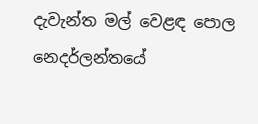දැවැන්ත මල් වෙළඳ පොල නෙදර්ලන්තයේ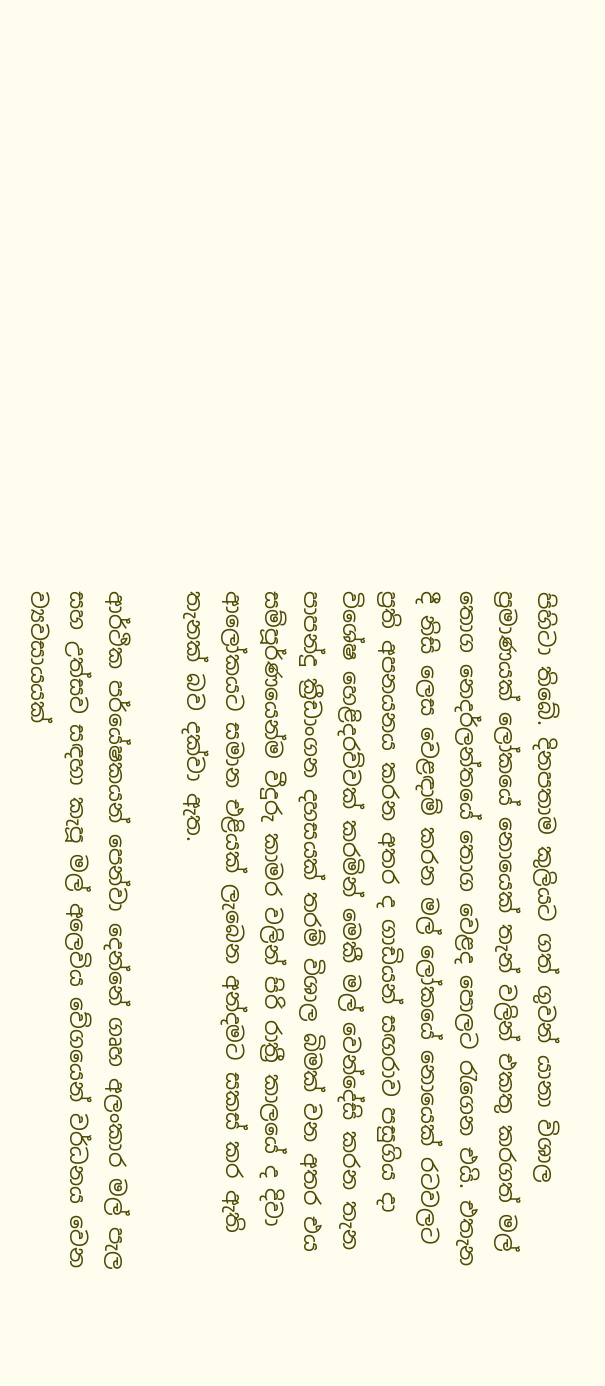පිහිටා තිබේ. දිනපතාම කුලියට ගත් ගුවන් යානා විශාල ප්‍රමාණයක් ලෝකයේ නොයෙක් තැන් වලින් එකතු කරගත් මල් තොග නෙදර්ලන්තයේ තොග වෙළද පොලට රැගෙන එයි. එතැන දී නිසි ලෙස වෙළඳාම් කරන මල් ලෝකයේ නොයෙක් රටවලට ප්‍රති අපනයනය කරන අතර ද ගාඩියන් සඟරාව පසුගිය දා විශේෂ හෙළිදරව්වක් කරමින් මෙකී මල් වෙන්දේසි කරන තැන පාපන්දු ක්‍රීඩාංගන දහසයක් තරම් විශාල බිමක් වන අතර එය සම්පූර්ණයෙන්ම වීදුරු කාමර වලින් පිරි රාත්‍රී කාලයේ ද දිවා ආලෝකයට සමාන එළියක් ලැබෙන අන්දමට සකස් කර ඇති තැනක් බව දක්වා ඇත.

ආර්ථික පර්යේෂකයන් පෙන්වා දෙන්නේ ගෘහ අලංකාර මල් පැල සහ උත්සව සඳහා කැපූ මල් අලෙවිය වේගයෙන් වර්ධනය වෙන ව්‍යවසායයක්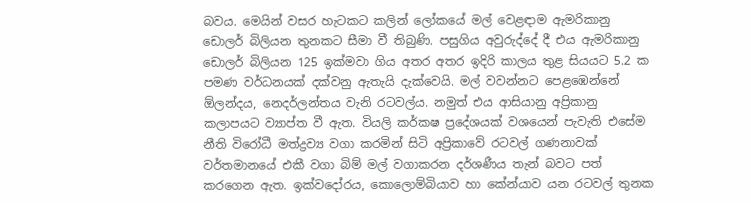බවය. මෙයින් වසර හැටකට කලින් ලෝකයේ මල් වෙළඳාම ඇමරිකානු ඩොලර් බිලියන තුනකට සීමා වී තිබුණි. පසුගිය අවුරුද්දේ දී එය ඇමරිකානු ඩොලර් බිලියන 125 ඉක්මවා ගිය අතර අතර ඉදිරි කාලය තුළ සියයට 5.2 ක පමණ වර්ධනයක් දක්වනු ඇතැයි දැක්වෙයි. මල් වවන්නට පෙළඹෙන්නේ ඕලන්දය, නෙදර්ලන්තය වැනි රටවල්ය. නමුත් එය ආසියානු අප්‍රිකානු කලාපයට ව්‍යාප්ත වී ඇත. වියලි කර්කෂ ප්‍රදේශයක් වශයෙන් පැවැති එසේම නීති විරෝධී මත්ද්‍රව්‍ය වගා කරමින් සිටි අප්‍රිකාවේ රටවල් ගණනාවක් වර්තමානයේ එකී වගා බිම් මල් වගාකරන දර්ශණීය තැන් බවට පත් කරගෙන ඇත. ඉක්වදෝරය, කොලොම්බියාව හා කේන්යාව යන රටවල් තුනක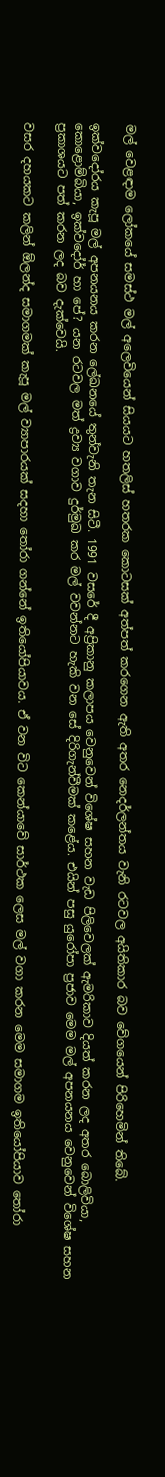මල් වෙළඳාම ලෝකයේ සමස්ථ මල් අලෙවියෙන් සියයට හතලිස් හතරක කොටසක් අත්පත් කරගෙන ඇති අතර නෙදර්ලන්තය වැනි රටවල අයිතිකාර බව වේගයෙන් පිරිහෙමින් තිබේ.

ඉක්වදෝරය කැපූ මල් අපනයනය කරන ලේඛනයේ තුන්වැනි තැන සිටී. 1991 වසරේ දී අප්‍රිකානු කලාපය වෙනුවෙන් විශේෂ සහන වැඩ පිලිවෙලක් ඇමරිකාව දියත් කරන ලද අතර බොලිවියා, කොළොම්බියා, ඉක්වදෝර් හා පේ? යන රටවල මත් ද්‍රව්‍ය වගාව දුර්මුඛ කර මල් වවන්නට හැකි වන සේ දිරිගැන්වීමක් කළේය. එයින් පසු යුරෝපා ප්‍රජාව මෙම මල් අපනයනය වෙනුවෙන් විශේෂ සහන ප්‍රකාශයට පත් කරන ලද බව දැක්වෙයි.

වසර දහයකට කලින් ඕලන්ද සමාගමක් කැපූ මල් ව්‍යාපාරයක් සදහා තෝරා ගන්නේ ඉතියෝපියාවය. ඒ වන විට කෙන්යාවේ සාර්ථක ලෙස මල් වගා කරන මෙම සමාගම ඉතියෝපියාව තෝරා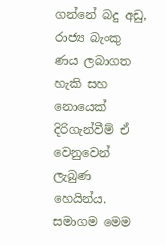ගන්නේ බදු අඩු, රාජ්‍ය බැංකු ණය ලබාගත හැකි සහ නොයෙක් දිරිගැන්වීම් ඒ වෙනුවෙන් ලැබුණ හෙයින්ය. සමාගම මෙම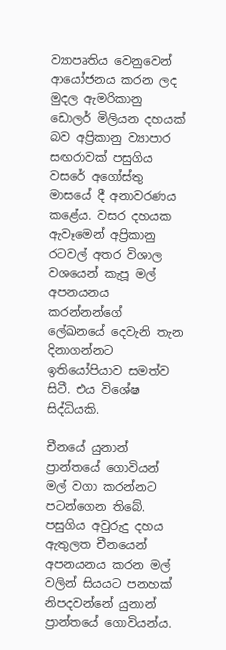ව්‍යාපෘතිය වෙනුවෙන් ආයෝජනය කරන ලද මුදල ඇමරිකානු ඩොලර් මිලියන දහයක් බව අප්‍රිකානු ව්‍යාපාර සඟරාවක් පසුගිය වසරේ අගෝස්තු මාසයේ දී අනාවරණය කළේය. වසර දහයක ඇවෑමෙන් අප්‍රිකානු රටවල් අතර විශාල වශයෙන් කැපූ මල් අපනයනය කරන්නන්ගේ ලේඛනයේ දෙවැනි තැන දිනාගන්නට ඉතියෝපියාව සමත්ව සිටී. එය විශේෂ සිද්ධියකි.

චීනයේ යුනාන් ප්‍රාන්තයේ ගොවියන් මල් වගා කරන්නට පටන්ගෙන තිබේ. පසුගිය අවුරුදු දහය ඇතුලත චීනයෙන් අපනයනය කරන මල් වලින් සියයට පනහක් නිපදවන්නේ යුනාන් ප්‍රාන්තයේ ගොවියන්ය.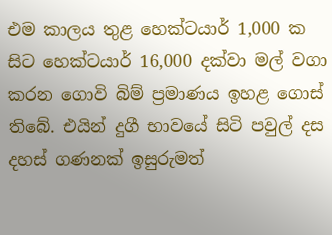එම කාලය තුළ හෙක්ටයාර් 1,000 ක සිට හෙක්ටයාර් 16,000 දක්වා මල් වගා කරන ගොවි බිම් ප්‍රමාණය ඉහළ ගොස් තිබේ. එයින් දුගී භාවයේ සිටි පවුල් දස දහස් ගණනක් ඉසුරුමත්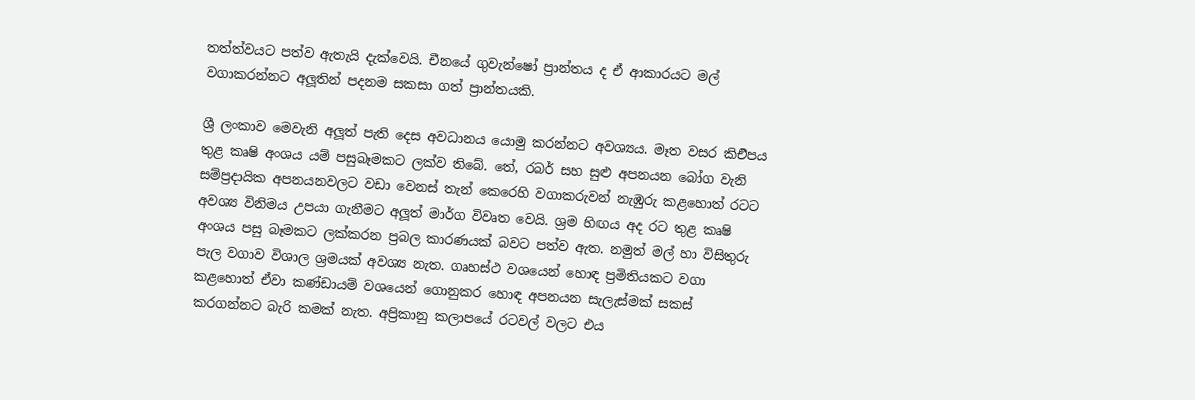තත්ත්වයට පත්ව ඇතැයි දැක්වෙයි. චීනයේ ගුවැන්ෂෝ ප්‍රාන්තය ද ඒ ආකාරයට මල් වගාකරන්නට අලූතින් පදනම සකසා ගත් ප්‍රාන්තයකි.

ශ්‍රී ලංකාව මෙවැනි අලූත් පැති දෙස අවධානය යොමු කරන්නට අවශ්‍යය. මෑත වසර කිඑිපය තුළ කෘෂි අංශය යම් පසුබෑමකට ලක්ව තිබේ. තේ, රබර් සහ සුළු අපනයන බෝග වැනි සම්ප්‍රදායික අපනයනවලට වඩා වෙනස් තැන් කෙරෙහි වගාකරුවන් නැඹුරු කළහොත් රටට අවශ්‍ය විනිමය උපයා ගැනීමට අලූත් මාර්ග විවෘත වෙයි. ශ්‍රම හිඟය අද රට තුළ කෘෂි අංශය පසු බෑමකට ලක්කරන ප්‍රබල කාරණයක් බවට පත්ව ඇත. නමුත් මල් හා විසිතුරු පැල වගාව විශාල ශ්‍රමයක් අවශ්‍ය නැත. ගෘහස්ථ වශයෙන් හොඳ ප්‍රමිතියකට වගා කළහොත් ඒවා කණ්ඩායම් වශයෙන් ගොනුකර හොඳ අපනයන සැලැස්මක් සකස් කරගන්නට බැරි කමක් නැත. අප්‍රිකානු කලාපයේ රටවල් වලට එය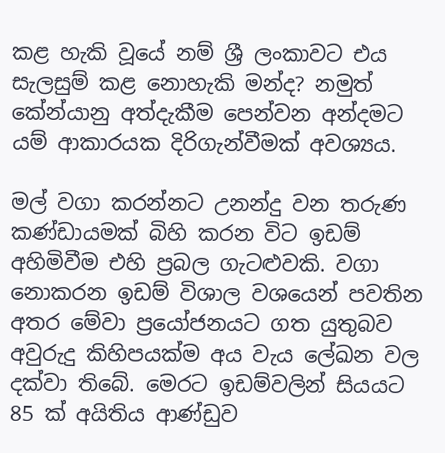කළ හැකි වූයේ නම් ශ්‍රී ලංකාවට එය සැලසුම් කළ නොහැකි මන්ද? නමුත් කේන්යානු අත්දැකීම පෙන්වන අන්දමට යම් ආකාරයක දිරිගැන්වීමක් අවශ්‍යය.

මල් වගා කරන්නට උනන්දු වන තරුණ කණ්ඩායමක් බිහි කරන විට ඉඩම් අහිමිවීම එහි ප්‍රබල ගැටළුවකි. වගා නොකරන ඉඩම් විශාල වශයෙන් පවතින අතර මේවා ප්‍රයෝජනයට ගත යුතුබව අවුරුදු කිහිපයක්ම අය වැය ලේඛන වල දක්වා තිබේ. මෙරට ඉඩම්වලින් සියයට 85 ක් අයිතිය ආණ්ඩුව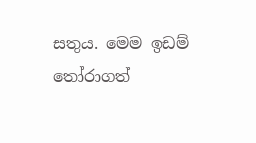සතුය. මෙම ඉඩම් තෝරාගත්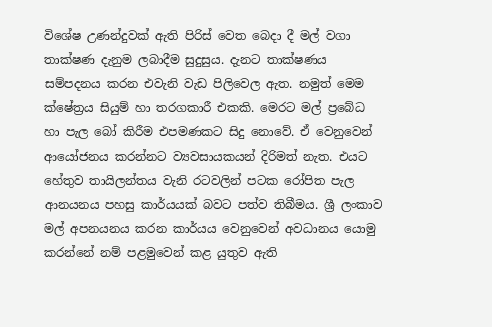විශේෂ උණන්දුවක් ඇති පිරිස් වෙත බෙදා දී මල් වගා තාක්ෂණ දැනුම ලබාදීම සුදුසුය. දැනට තාක්ෂණය සම්පදනය කරන එවැනි වැඩ පිලිවෙල ඇත. නමුත් මෙම ක්ෂේත්‍රය සියුම් හා තරගකාරී එකකි. මෙරට මල් ප්‍රබේධ හා පැල බෝ කිරීම එපමණකට සිදු නොවේ. ඒ වෙනුවෙන් ආයෝජනය කරන්නට ව්‍යවසායකයන් දිරිමත් නැත. එයට හේතුව තායිලන්තය වැනි රටවලින් පටක රෝපිත පැල ආනයනය පහසු කාර්යයක් බවට පත්ව තිබීමය. ශ්‍රී ලංකාව මල් අපනයනය කරන කාර්යය වෙනුවෙන් අවධානය යොමු කරන්නේ නම් පළමුවෙන් කළ යුතුව ඇති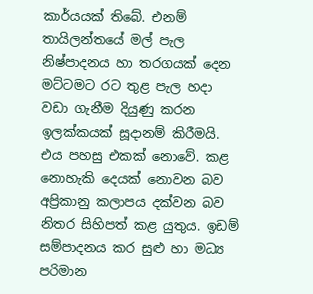කාර්යයක් තිබේ. එනම් තායිලන්තයේ මල් පැල නිෂ්පාදනය හා තරගයක් දෙන මට්ටමට රට තුළ පැල හදා වඩා ගැනීම දියුණු කරන ඉලක්කයක් සූදානම් කිරීමයි. එය පහසු එකක් නොවේ. කළ නොහැකි දෙයක් නොවන බව අප්‍රිකානු කලාපය දක්වන බව නිතර සිහිපත් කළ යුතුය. ඉඩම් සම්පාදනය කර සුළු හා මධ්‍ය පරිමාන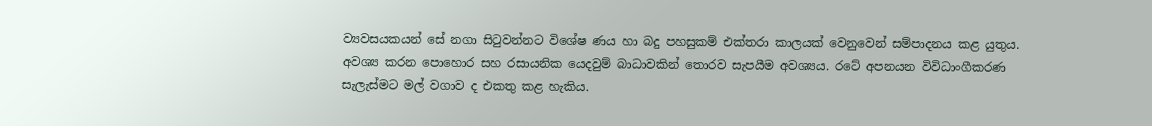ව්‍යවසයකයන් සේ නගා සිටුවන්නට විශේෂ ණය හා බදු පහසුකම් එක්තරා කාලයක් වෙනුවෙන් සම්පාදනය කළ යුතුය. අවශ්‍ය කරන පොහොර සහ රසායනික යෙදවුම් බාධාවකින් තොරව සැපයීම අවශ්‍යය. රටේ අපනයන විවිධාංගීකරණ සැලැස්මට මල් වගාව ද එකතු කළ හැකිය.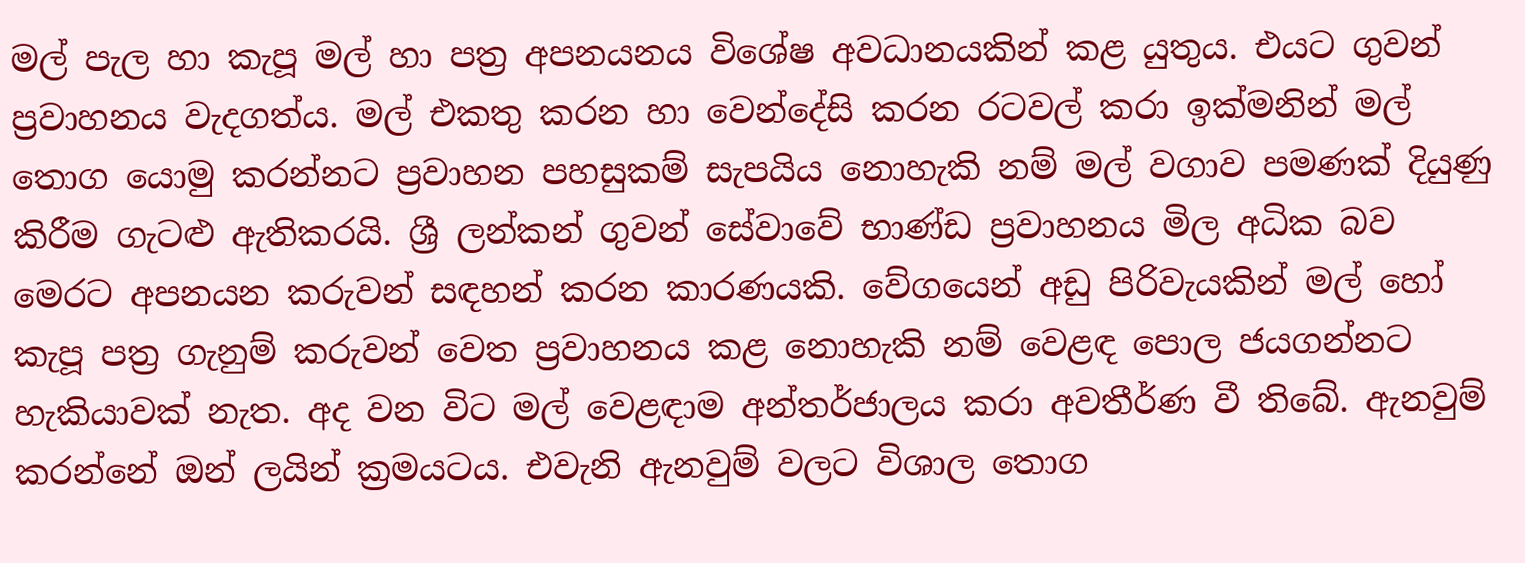මල් පැල හා කැපූ මල් හා පත්‍ර අපනයනය විශේෂ අවධානයකින් කළ යුතුය. එයට ගුවන් ප්‍රවාහනය වැදගත්ය. මල් එකතු කරන හා වෙන්දේසි කරන රටවල් කරා ඉක්මනින් මල් තොග යොමු කරන්නට ප්‍රවාහන පහසුකම් සැපයිය නොහැකි නම් මල් වගාව පමණක් දියුණු කිරීම ගැටළු ඇතිකරයි. ශ්‍රී ලන්කන් ගුවන් සේවාවේ භාණ්ඩ ප්‍රවාහනය මිල අධික බව මෙරට අපනයන කරුවන් සඳහන් කරන කාරණයකි. වේගයෙන් අඩු පිරිවැයකින් මල් හෝ කැපූ පත්‍ර ගැනුම් කරුවන් වෙත ප්‍රවාහනය කළ නොහැකි නම් වෙළඳ පොල ජයගන්නට හැකියාවක් නැත. අද වන විට මල් වෙළඳාම අන්තර්ජාලය කරා අවතීර්ණ වී තිබේ. ඇනවුම් කරන්නේ ඔන් ලයින් ක්‍රමයටය. එවැනි ඇනවුම් වලට විශාල තොග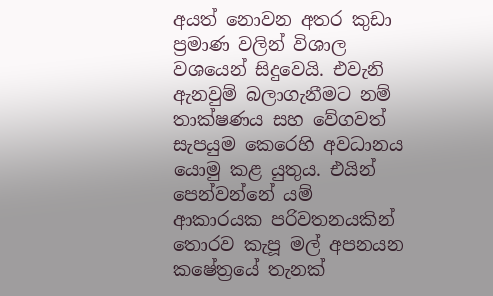අයත් නොවන අතර කුඩා ප්‍රමාණ වලින් විශාල වශයෙන් සිදුවෙයි. එවැනි ඇනවුම් බලාගැනීමට නම් තාක්ෂණය සහ වේගවත් සැපයුම කෙරෙහි අවධානය යොමු කළ යුතුය. එයින් පෙන්වන්නේ යම් ආකාරයක පරිවතනයකින් තොරව කැපූ මල් අපනයන කෂේත්‍රයේ තැනක්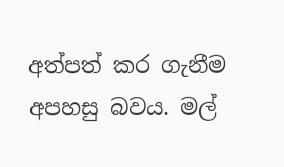අත්පත් කර ගැනීම අපහසු බවය. මල්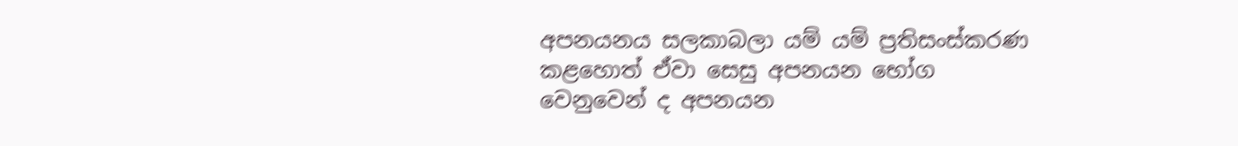අපනයනය සලකාබලා යම් යම් ප්‍රතිසංස්කරණ කළහොත් ඒවා සෙසු අපනයන භෝග වෙනුවෙන් ද අපනයන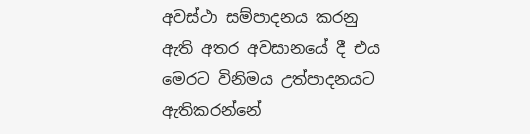අවස්ථා සම්පාදනය කරනු ඇති අතර අවසානයේ දී එය මෙරට විනිමය උත්පාදනයට ඇතිකරන්නේ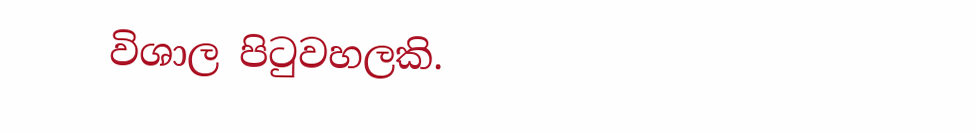විශාල පිටුවහලකි.